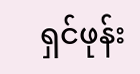ရှင်ဖုန်း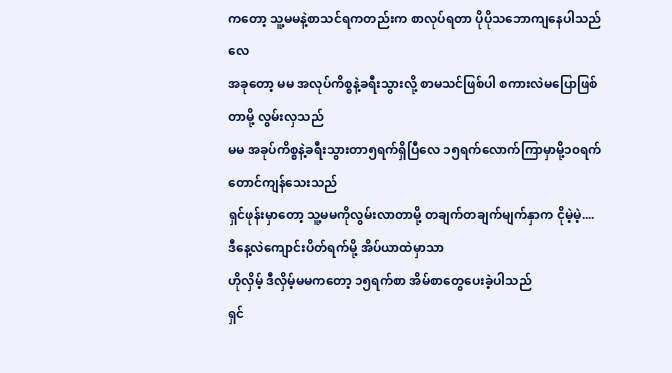ကတော့ သူ့မမနဲ့စာသင်ရကတည်းက စာလုပ်ရတာ ပိုပိုသဘောကျနေပါသည်လေ
အခုတော့ မမ အလုပ်ကိစ္စနဲ့ခရီးသွားလို့ စာမသင်ဖြစ်ပါ စကားလဲမပြောဖြစ်တာမို့ လွမ်းလှသည်
မမ အခုပ်ကိစ္စနဲ့ခရီးသွားတာ၅ရက်ရှိပြီလေ ၁၅ရက်လောက်ကြာမှာမို့၁၀ရက်တောင်ကျန်သေးသည်
ရှင်ဖုန်းမှာတော့ သူ့မမကိုလွမ်းလာတာမို့ တချက်တချက်မျက်နှာက ငိုမဲ့မဲ့....
ဒီနေ့လဲကျောင်းပိတ်ရက်မို့ အိပ်ယာထဲမှာသာ
ဟိုလှိမ့် ဒီလှိမ့်မမကတော့ ၁၅ရက်စာ အိမ်စာတွေပေးခဲ့ပါသည်
ရှင်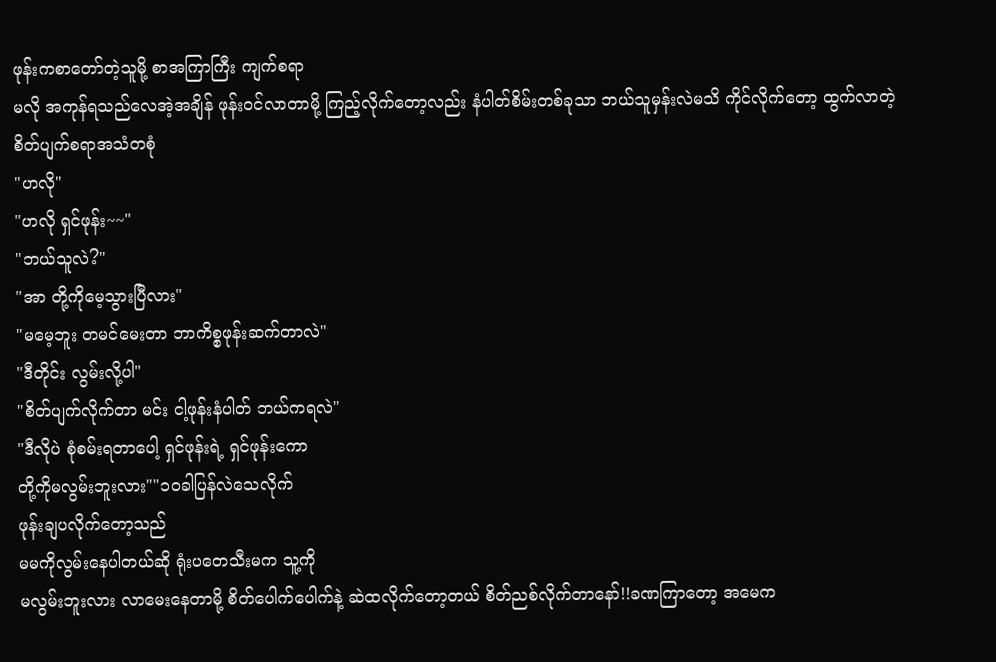ဖုန်းကစာတော်တဲ့သူမို့ စာအကြာကြီး ကျက်စရာ
မလို အကုန်ရသည်လေအဲ့အချိန် ဖုန်းဝင်လာတာမို့ ကြည့်လိုက်တော့လည်း နံပါတ်စိမ်းတစ်ခုသာ ဘယ်သူမှန်းလဲမသိ ကိုင်လိုက်တော့ ထွက်လာတဲ့ စိတ်ပျက်စရာအသံတစုံ
"ဟလို"
"ဟလို ရှင်ဖုန်း~~"
"ဘယ်သူလဲ?"
"အာ တို့ကိုမေ့သွားပြီလား"
"မမေ့ဘူး တမင်မေးတာ ဘာကိစ္စဖုန်းဆက်တာလဲ"
"ဒီတိုင်း လွမ်းလို့ပါ"
"စိတ်ပျက်လိုက်တာ မင်း ငါ့ဖုန်းနံပါတ် ဘယ်ကရလဲ"
"ဒီလိုပဲ စုံစမ်းရတာပေါ့ ရှင်ဖုန်းရဲ့ ရှင်ဖုန်းကော
တို့ကိုမလွမ်းဘူးလား""၁၀ခါပြန်လဲသေလိုက်
ဖုန်းချပလိုက်တော့သည်
မမကိုလွမ်းနေပါတယ်ဆို ရုံးပတေသီးမက သူ့ကို
မလွမ်းဘူးလား လာမေးနေတာမို့ စိတ်ပေါက်ပေါက်နဲ့ ဆဲထလိုက်တော့တယ် စိတ်ညစ်လိုက်တာနော်!!ခဏကြာတော့ အမေက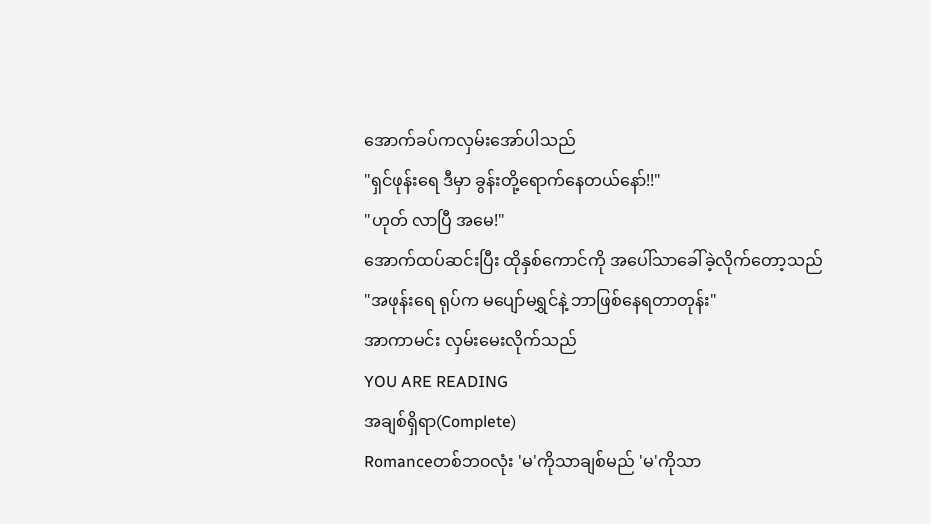အောက်ခပ်ကလှမ်းအော်ပါသည်
"ရှင်ဖုန်းရေ ဒီမှာ ခွန်းတို့ရောက်နေတယ်နော်!!"
"ဟုတ် လာပြီ အမေ!"
အောက်ထပ်ဆင်းပြီး ထိုနှစ်ကောင်ကို အပေါ်သာခေါ်ခဲ့လိုက်တော့သည်
"အဖုန်းရေ ရုပ်က မပျော်မရွှင်နဲ့ ဘာဖြစ်နေရတာတုန်း"
အာကာမင်း လှမ်းမေးလိုက်သည်
YOU ARE READING
အချစ်ရှိရာ(Complete)
Romanceတစ်ဘ၀လုံး 'မ'ကိုသာချစ်မည် 'မ'ကိုသာ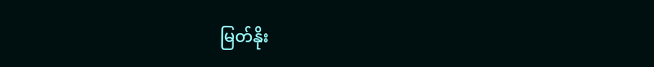မြတ်နိုး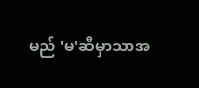မည် 'မ'ဆီမှာသာအ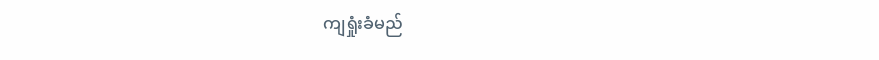ကျရှုံးခံမည်